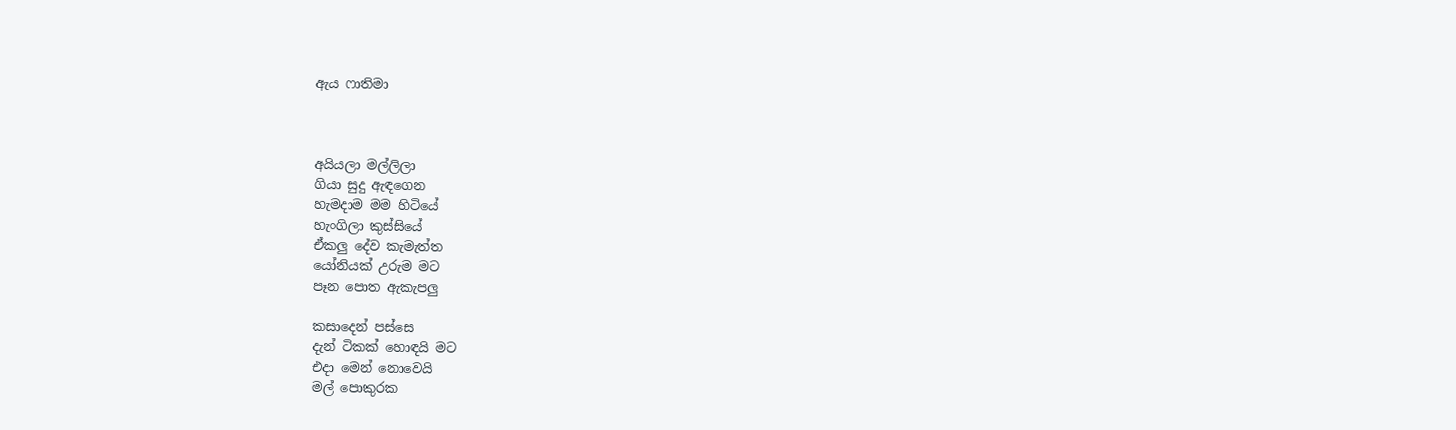ඇය ෆාතිමා



අයියලා මල්ලිලා
ගියා සුදු ඇඳගෙන
හැමදාම මම හිටියේ
හැංගිලා කුස්සියේ
ඒකලු දේව කැමැත්ත
යෝනියක් උරුම මට
පෑන පොත ඇකැපලු

කසාදෙන් පස්සෙ
දැන් ටිකක් හොඳයි මට
එදා මෙන් නොවෙයි
මල් පොකුරක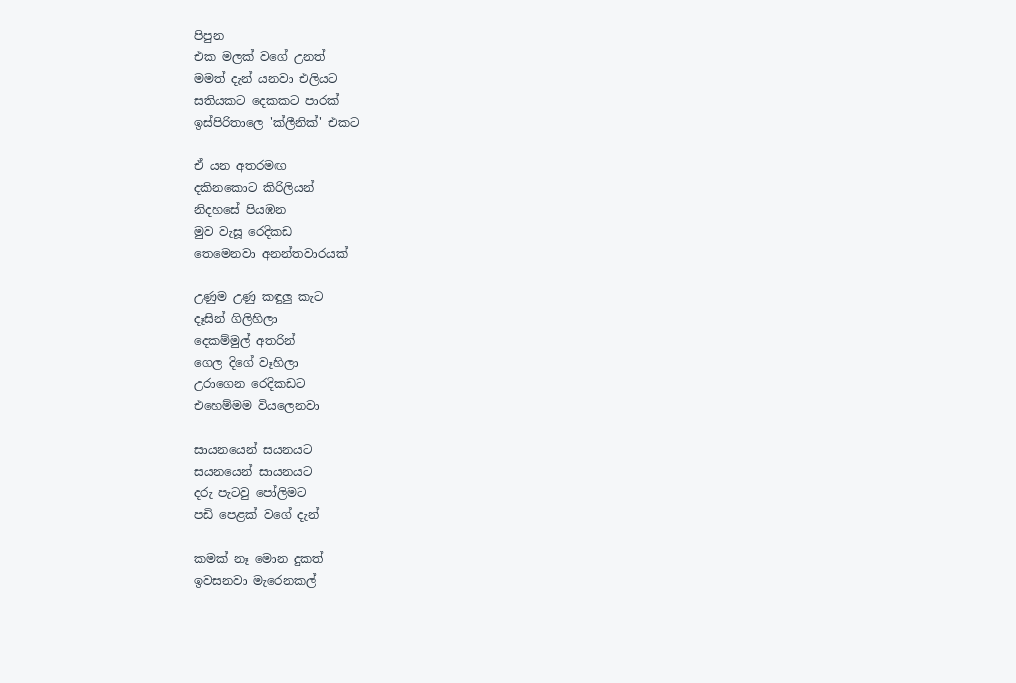පිපුන
එක මලක් වගේ උනත්
මමත් දැන් යනවා එලියට
සතියකට දෙකකට පාරක්
ඉස්පිරිතාලෙ 'ක්ලීනික්' එකට

ඒ යන අතරමඟ
දකිනකොට කිරිලියන්
නිදහසේ පියඹන
මුව වැසූ රෙදිකඩ
තෙමෙනවා අනන්තවාරයක්

උණුම උණු කඳුලු කැට
දෑසින් ගිලිහිලා
දෙකම්මුල් අතරින්
ගෙල දිගේ වෑහිලා
උරාගෙන රෙදිකඩට
එහෙම්මම වියලෙනවා

සායනයෙන් සයනයට
සයනයෙන් සායනයට
දරු පැටවු පෝලිමට
පඩි පෙළක් වගේ දැන්

කමක් නෑ ‍‍මොන දුකත්
ඉවසනවා මැරෙනකල්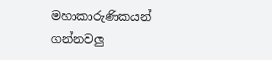මහාකාරුණිකයන්
ගන්නවලු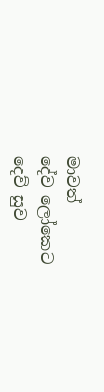මාවත්
දේව ලෝකෙට
දෙව් සුව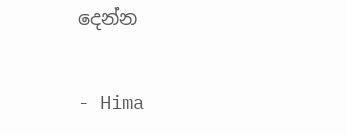දෙන්න

- Hima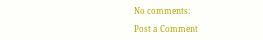No comments:

Post a Comment